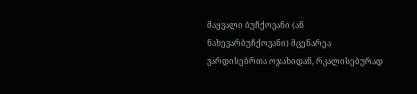მაყვალი ბუჩქოვანი (ან ნახევარბუჩქოვანი) მცენარეა ვარდისებრთა ოჯახიდან, რკალისებურად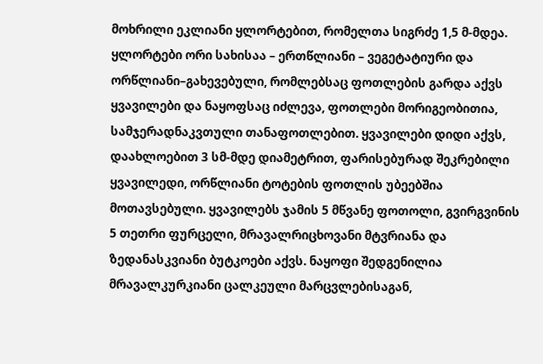მოხრილი ეკლიანი ყლორტებით, რომელთა სიგრძე 1,5 მ-მდეა. ყლორტები ორი სახისაა – ერთწლიანი – ვეგეტატიური და ორწლიანი–გახევებული, რომლებსაც ფოთლების გარდა აქვს ყვავილები და ნაყოფსაც იძლევა, ფოთლები მორიგეობითია, სამჯერადნაკვთული თანაფოთლებით. ყვავილები დიდი აქვს, დაახლოებით 3 სმ-მდე დიამეტრით, ფარისებურად შეკრებილი ყვავილედი, ორწლიანი ტოტების ფოთლის უბეებშია მოთავსებული. ყვავილებს ჯამის 5 მწვანე ფოთოლი, გვირგვინის 5 თეთრი ფურცელი, მრავალრიცხოვანი მტვრიანა და ზედანასკვიანი ბუტკოები აქვს. ნაყოფი შედგენილია მრავალკურკიანი ცალკეული მარცვლებისაგან,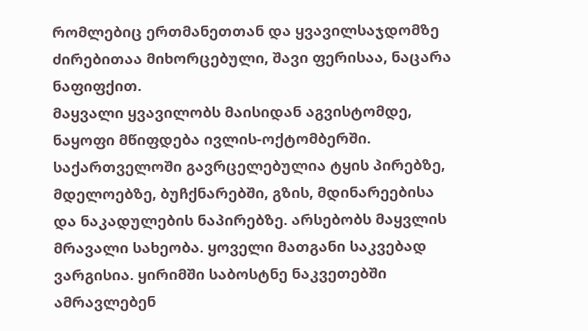რომლებიც ერთმანეთთან და ყვავილსაჯდომზე ძირებითაა მიხორცებული, შავი ფერისაა, ნაცარა ნაფიფქით.
მაყვალი ყვავილობს მაისიდან აგვისტომდე, ნაყოფი მწიფდება ივლის-ოქტომბერში.
საქართველოში გავრცელებულია ტყის პირებზე, მდელოებზე, ბუჩქნარებში, გზის, მდინარეებისა და ნაკადულების ნაპირებზე. არსებობს მაყვლის მრავალი სახეობა. ყოველი მათგანი საკვებად ვარგისია. ყირიმში საბოსტნე ნაკვეთებში ამრავლებენ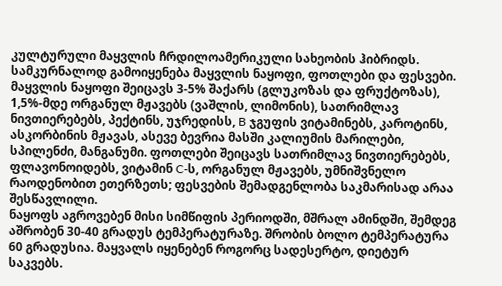კულტურული მაყვლის ჩრდილოამერიკული სახეობის ჰიბრიდს.
სამკურნალოდ გამოიყენება მაყვლის ნაყოფი, ფოთლები და ფესვები. მაყვლის ნაყოფი შეიცავს 3-5% შაქარს (გლუკოზას და ფრუქტოზას), 1,5%-მდე ორგანულ მჟავებს (ვაშლის, ლიმონის), სათრიმლავ ნივთიერებებს, პექტინს, უჯრედისს, B ჯგუფის ვიტამინებს, კაროტინს, ასკორბინის მჟავას, ასევე ბევრია მასში კალიუმის მარილები, სპილენძი, მანგანუმი. ფოთლები შეიცავს სათრიმლავ ნივთიერებებს, ფლავონოიდებს, ვიტამინ C-ს, ორგანულ მჟავებს, უმნიშვნელო რაოდენობით ეთერზეთს; ფესვების შემადგენლობა საკმარისად არაა შესწავლილი.
ნაყოფს აგროვებენ მისი სიმწიფის პერიოდში, მშრალ ამინდში, შემდეგ აშრობენ 30-40 გრადუს ტემპერატურაზე. შრობის ბოლო ტემპერატურა 60 გრადუსია. მაყვალს იყენებენ როგორც სადესერტო, დიეტურ საკვებს.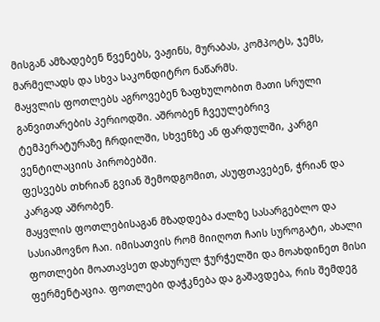მისგან ამზადებენ წვენებს, ვაჟინს, მურაბას, კომპოტს, ჯემს, მარმელადს და სხვა საკონდიტრო ნაწარმს.
მაყვლის ფოთლებს აგროვებენ ზაფხულობით მათი სრული განვითარების პერიოდში. აშრობენ ჩვეულებრივ ტემპერატურაზე ჩრდილში, სხვენზე ან ფარდულში, კარგი ვენტილაციის პირობებში.
ფესვებს თხრიან გვიან შემოდგომით, ასუფთავებენ, ჭრიან და კარგად აშრობენ.
მაყვლის ფოთლებისაგან მზადდება ძალზე სასარგებლო და სასიამოვნო ჩაი. იმისათვის რომ მიიღოთ ჩაის სუროგატი, ახალი ფოთლები მოათავსეთ დახურულ ჭურჭელში და მოახდინეთ მისი ფერმენტაცია. ფოთლები დაჭკნება და გაშავდება, რის შემდეგ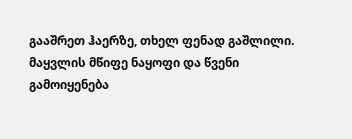გააშრეთ ჰაერზე, თხელ ფენად გაშლილი.
მაყვლის მწიფე ნაყოფი და წვენი გამოიყენება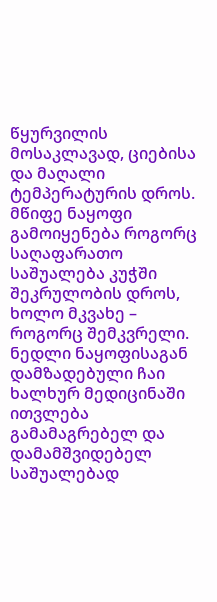წყურვილის მოსაკლავად, ციებისა და მაღალი ტემპერატურის დროს. მწიფე ნაყოფი გამოიყენება როგორც საღაფარათო საშუალება კუჭში შეკრულობის დროს, ხოლო მკვახე – როგორც შემკვრელი.
ნედლი ნაყოფისაგან დამზადებული ჩაი ხალხურ მედიცინაში ითვლება გამამაგრებელ და დამამშვიდებელ საშუალებად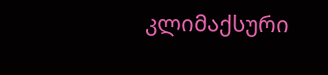კლიმაქსური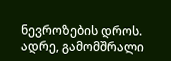ნევროზების დროს.
ადრე, გამომშრალი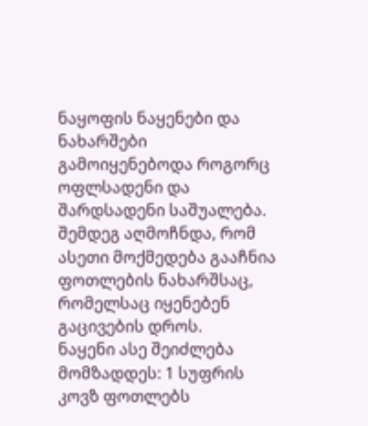ნაყოფის ნაყენები და ნახარშები გამოიყენებოდა როგორც ოფლსადენი და შარდსადენი საშუალება. შემდეგ აღმოჩნდა, რომ ასეთი მოქმედება გააჩნია ფოთლების ნახარშსაც, რომელსაც იყენებენ გაცივების დროს.
ნაყენი ასე შეიძლება მომზადდეს: 1 სუფრის კოვზ ფოთლებს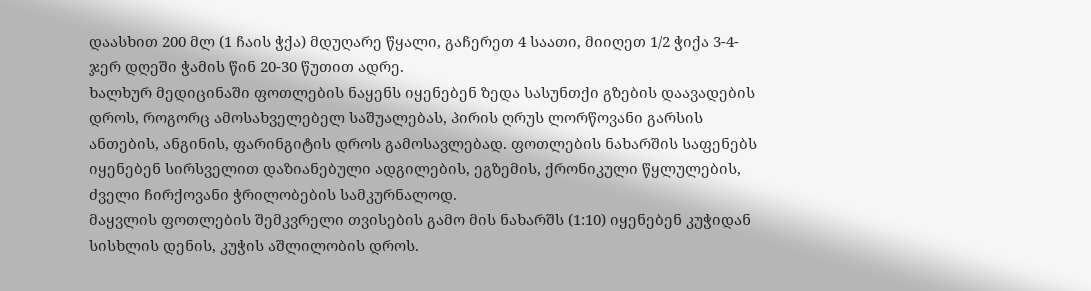დაასხით 200 მლ (1 ჩაის ჭქა) მდუღარე წყალი, გაჩერეთ 4 საათი, მიიღეთ 1/2 ჭიქა 3-4-ჯერ დღეში ჭამის წინ 20-30 წუთით ადრე.
ხალხურ მედიცინაში ფოთლების ნაყენს იყენებენ ზედა სასუნთქი გზების დაავადების დროს, როგორც ამოსახველებელ საშუალებას, პირის ღრუს ლორწოვანი გარსის ანთების, ანგინის, ფარინგიტის დროს გამოსავლებად. ფოთლების ნახარშის საფენებს იყენებენ სირსველით დაზიანებული ადგილების, ეგზემის, ქრონიკული წყლულების, ძველი ჩირქოვანი ჭრილობების სამკურნალოდ.
მაყვლის ფოთლების შემკვრელი თვისების გამო მის ნახარშს (1:10) იყენებენ კუჭიდან სისხლის დენის, კუჭის აშლილობის დროს.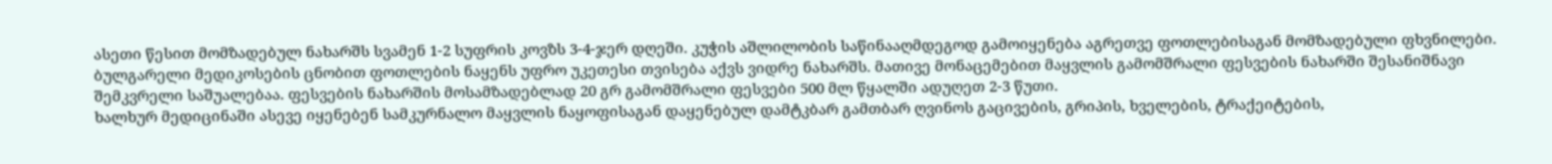ასეთი წესით მომზადებულ ნახარშს სვამენ 1-2 სუფრის კოვზს 3-4-ჯერ დღეში. კუჭის აშლილობის საწინააღმდეგოდ გამოიყენება აგრეთვე ფოთლებისაგან მომზადებული ფხვნილები.
ბულგარელი მედიკოსების ცნობით ფოთლების ნაყენს უფრო უკეთესი თვისება აქვს ვიდრე ნახარშს. მათივე მონაცემებით მაყვლის გამომშრალი ფესვების ნახარში შესანიშნავი შემკვრელი საშუალებაა. ფესვების ნახარშის მოსამზადებლად 20 გრ გამომშრალი ფესვები 500 მლ წყალში ადუღეთ 2-3 წუთი.
ხალხურ მედიცინაში ასევე იყენებენ სამკურნალო მაყვლის ნაყოფისაგან დაყენებულ დამტკბარ გამთბარ ღვინოს გაცივების, გრიპის, ხველების, ტრაქეიტების,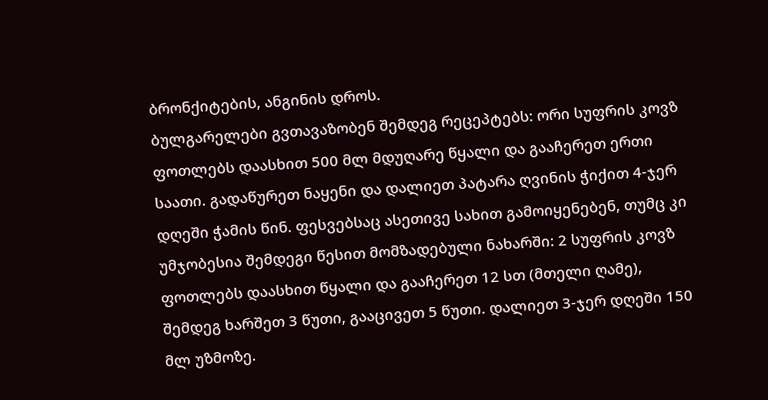ბრონქიტების, ანგინის დროს.
ბულგარელები გვთავაზობენ შემდეგ რეცეპტებს: ორი სუფრის კოვზ ფოთლებს დაასხით 500 მლ მდუღარე წყალი და გააჩერეთ ერთი საათი. გადაწურეთ ნაყენი და დალიეთ პატარა ღვინის ჭიქით 4-ჯერ დღეში ჭამის წინ. ფესვებსაც ასეთივე სახით გამოიყენებენ, თუმც კი უმჯობესია შემდეგი წესით მომზადებული ნახარში: 2 სუფრის კოვზ ფოთლებს დაასხით წყალი და გააჩერეთ 12 სთ (მთელი ღამე), შემდეგ ხარშეთ 3 წუთი, გააცივეთ 5 წუთი. დალიეთ 3-ჯერ დღეში 150 მლ უზმოზე.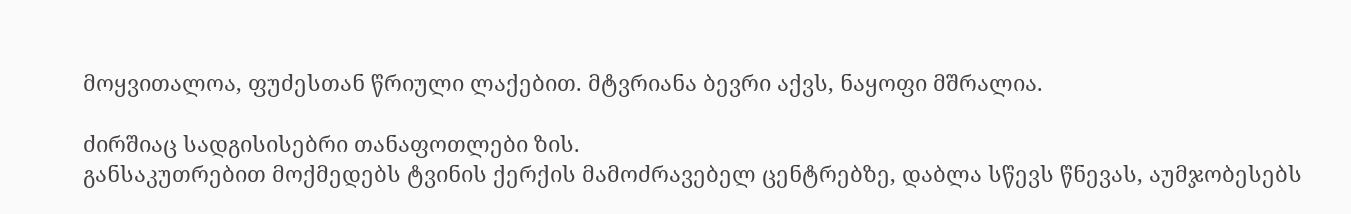მოყვითალოა, ფუძესთან წრიული ლაქებით. მტვრიანა ბევრი აქვს, ნაყოფი მშრალია.

ძირშიაც სადგისისებრი თანაფოთლები ზის.
განსაკუთრებით მოქმედებს ტვინის ქერქის მამოძრავებელ ცენტრებზე, დაბლა სწევს წნევას, აუმჯობესებს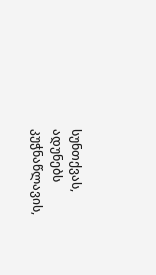სუნთქვას, ადუნებს კუჭნაწლავის,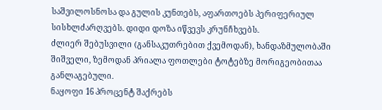საშვილოსნოსა და გულის კუნთებს, აფართოებს პერიფერიულ სისხლძარღვებს. დიდი დოზა იწვევს კრუნჩხვებს.
ძლიერ შებუსვილი (განსაკუთრებით ქვემოდან), ხანდაზმულობაში შიშველი, ზემოდან პრიალა ფოთლები ტოტებზე მორიგეობითაა განლაგებული.
ნაყოფი 16 პროცენტ შაქრებს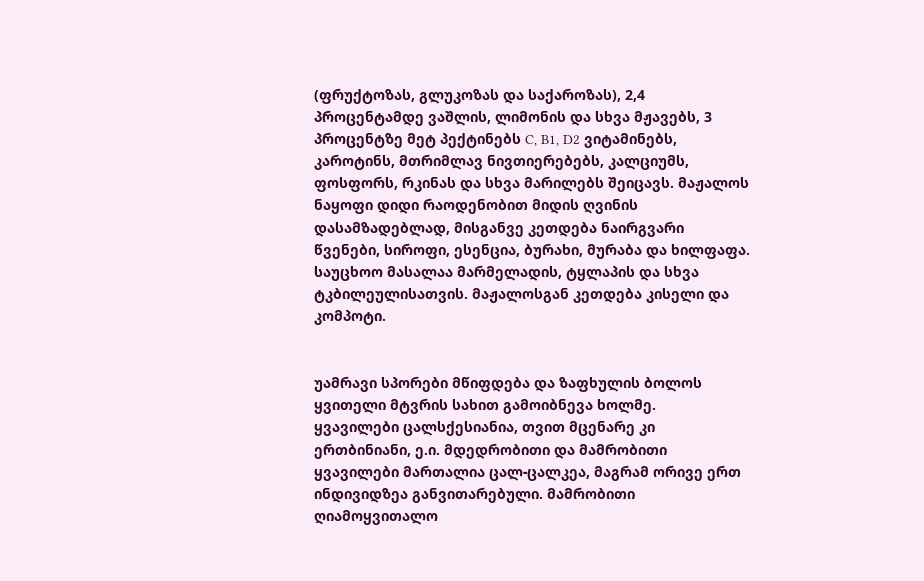(ფრუქტოზას, გლუკოზას და საქაროზას), 2,4 პროცენტამდე ვაშლის, ლიმონის და სხვა მჟავებს, 3 პროცენტზე მეტ პექტინებს C, B1, D2 ვიტამინებს, კაროტინს, მთრიმლავ ნივთიერებებს, კალციუმს, ფოსფორს, რკინას და სხვა მარილებს შეიცავს. მაჟალოს ნაყოფი დიდი რაოდენობით მიდის ღვინის დასამზადებლად, მისგანვე კეთდება ნაირგვარი წვენები, სიროფი, ესენცია, ბურახი, მურაბა და ხილფაფა. საუცხოო მასალაა მარმელადის, ტყლაპის და სხვა ტკბილეულისათვის. მაჟალოსგან კეთდება კისელი და კომპოტი.


უამრავი სპორები მწიფდება და ზაფხულის ბოლოს ყვითელი მტვრის სახით გამოიბნევა ხოლმე.
ყვავილები ცალსქესიანია, თვით მცენარე კი ერთბინიანი, ე.ი. მდედრობითი და მამრობითი ყვავილები მართალია ცალ-ცალკეა, მაგრამ ორივე ერთ ინდივიდზეა განვითარებული. მამრობითი ღიამოყვითალო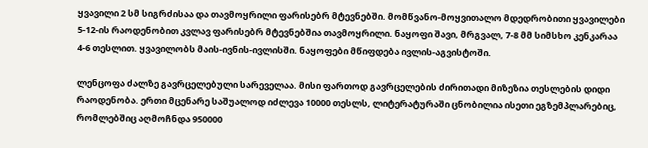ყვავილი 2 სმ სიგრძისაა და თავმოყრილი ფარისებრ მტევნებში. მომწვანო-მოყვითალო მდედრობითი ყვავილები 5-12-ის რაოდენობით კვლავ ფარისებრ მტევნებშია თავმოყრილი. ნაყოფი შავი, მრგვალ, 7-8 მმ სიმსხო კენკარაა 4-6 თესლით. ყვავილობს მაის-ივნის-ივლისში. ნაყოფები მწიფდება ივლის-აგვისტოში.

ლენცოფა ძალზე გავრცელებული სარეველაა. მისი ფართოდ გავრცელების ძირითადი მიზეზია თესლების დიდი რაოდენობა. ერთი მცენარე საშუალოდ იძლევა 10000 თესლს, ლიტერატურაში ცნობილია ისეთი ეგზემპლარებიც, რომლებშიც აღმოჩნდა 950000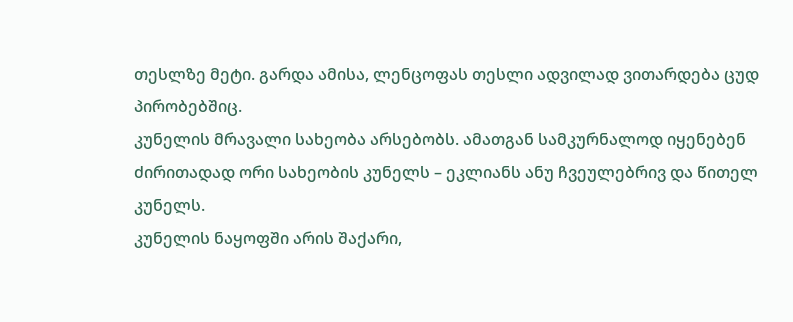თესლზე მეტი. გარდა ამისა, ლენცოფას თესლი ადვილად ვითარდება ცუდ პირობებშიც.
კუნელის მრავალი სახეობა არსებობს. ამათგან სამკურნალოდ იყენებენ ძირითადად ორი სახეობის კუნელს – ეკლიანს ანუ ჩვეულებრივ და წითელ კუნელს.
კუნელის ნაყოფში არის შაქარი,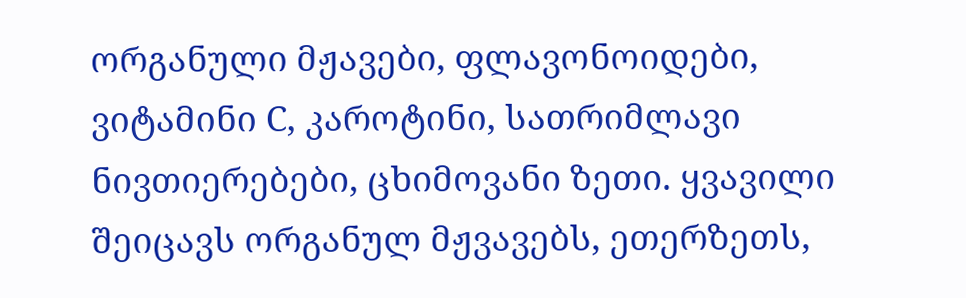ორგანული მჟავები, ფლავონოიდები, ვიტამინი C, კაროტინი, სათრიმლავი ნივთიერებები, ცხიმოვანი ზეთი. ყვავილი შეიცავს ორგანულ მჟვავებს, ეთერზეთს,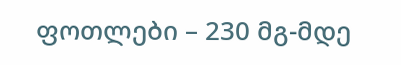ფოთლები – 230 მგ-მდე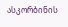ასკორბინის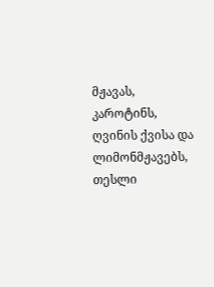მჟავას, კაროტინს, ღვინის ქვისა და ლიმონმჟავებს, თესლი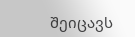შეიცავს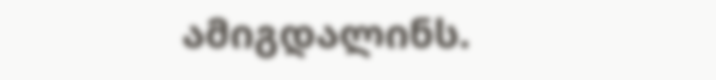ამიგდალინს.